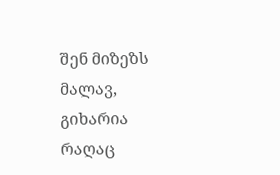შენ მიზეზს მალავ, გიხარია რაღაც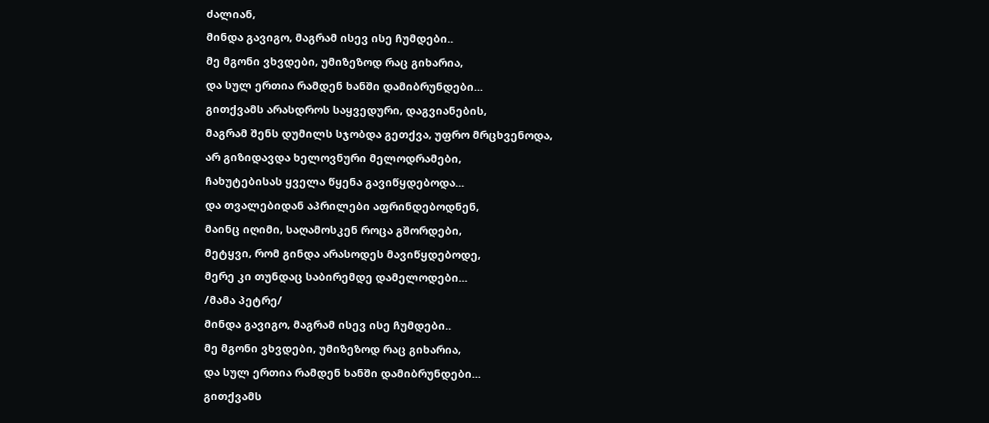ძალიან,
მინდა გავიგო, მაგრამ ისევ ისე ჩუმდები..
მე მგონი ვხვდები, უმიზეზოდ რაც გიხარია,
და სულ ერთია რამდენ ხანში დამიბრუნდები...
გითქვამს არასდროს საყვედური, დაგვიანების,
მაგრამ შენს დუმილს სჯობდა გეთქვა, უფრო მრცხვენოდა,
არ გიზიდავდა ხელოვნური მელოდრამები,
ჩახუტებისას ყველა წყენა გავიწყდებოდა...
და თვალებიდან აპრილები აფრინდებოდნენ,
მაინც იღიმი, საღამოსკენ როცა გშორდები,
მეტყვი, რომ გინდა არასოდეს მავიწყდებოდე,
მერე კი თუნდაც საბირემდე დამელოდები...
/მამა პეტრე/
მინდა გავიგო, მაგრამ ისევ ისე ჩუმდები..
მე მგონი ვხვდები, უმიზეზოდ რაც გიხარია,
და სულ ერთია რამდენ ხანში დამიბრუნდები...
გითქვამს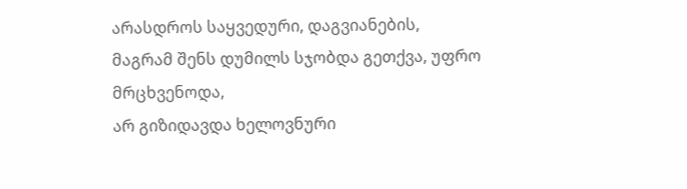არასდროს საყვედური, დაგვიანების,
მაგრამ შენს დუმილს სჯობდა გეთქვა, უფრო მრცხვენოდა,
არ გიზიდავდა ხელოვნური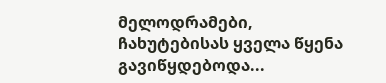მელოდრამები,
ჩახუტებისას ყველა წყენა გავიწყდებოდა...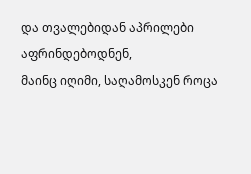და თვალებიდან აპრილები აფრინდებოდნენ,
მაინც იღიმი, საღამოსკენ როცა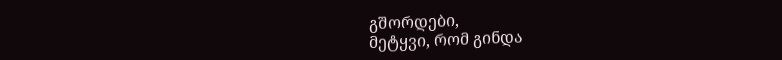გშორდები,
მეტყვი, რომ გინდა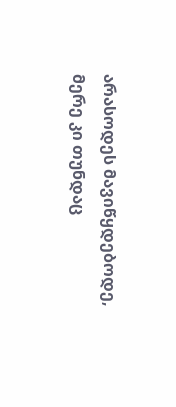არასოდეს მავიწყდებოდე,
მერე კი თუნდაც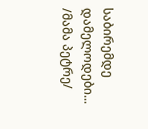საბირემდე დამელოდები...
/მამა პეტრე/